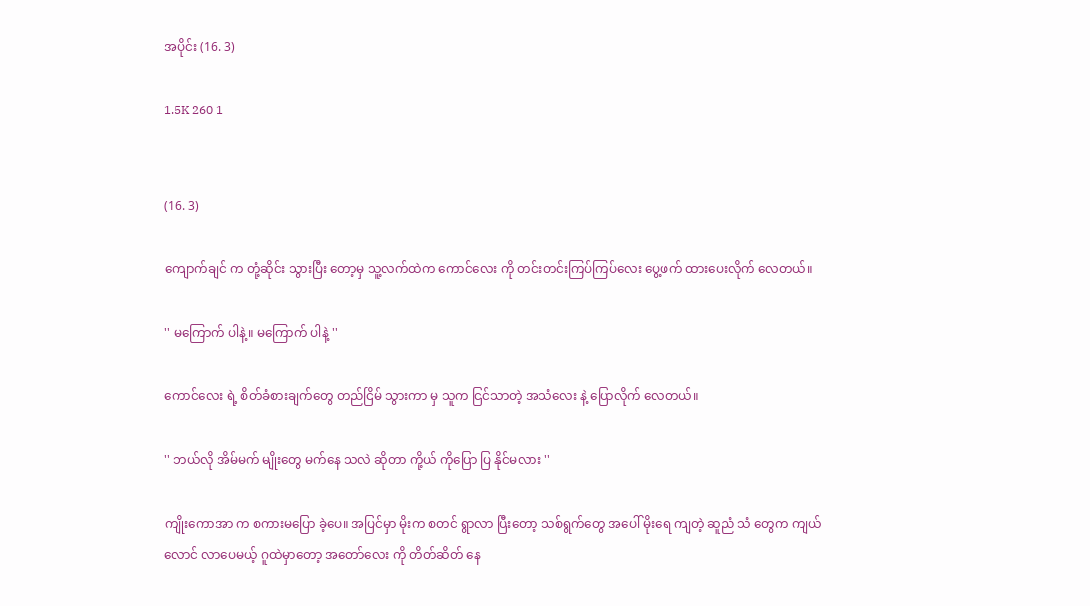အပိုင်း (16. 3)

1.5K 260 1


(16. 3)

ကျောက်ချင် က တုံ့ဆိုင်း သွားပြီး တော့မှ သူ့လက်ထဲက ကောင်လေး ကို တင်းတင်းကြပ်ကြပ်လေး ပွေ့ဖက် ထားပေးလိုက် လေတယ်။

'' မကြောက် ပါနဲ့။ မကြောက် ပါနဲ့ ''

ကောင်လေး ရဲ့ စိတ်ခံစားချက်တွေ တည်ငြိမ် သွားကာ မှ သူက ငြင်သာတဲ့ အသံလေး နဲ့ ပြောလိုက် လေတယ်။

'' ဘယ်လို အိမ်မက် မျိုးတွေ မက်နေ သလဲ ဆိုတာ ကို့ယ် ကိုပြော ပြ နိုင်မလား ''

ကျိုးကောအာ က စကားမပြော ခဲ့ပေ။ အပြင်မှာ မိုးက စတင် ရွာလာ ပြီးတော့ သစ်ရွက်တွေ အပေါ် မိုးရေ ကျတဲ့ ဆူညံ သံ တွေက ကျယ်လောင် လာပေမယ့် ဂူထဲမှာတော့ အတော်လေး ကို တိတ်ဆိတ် နေ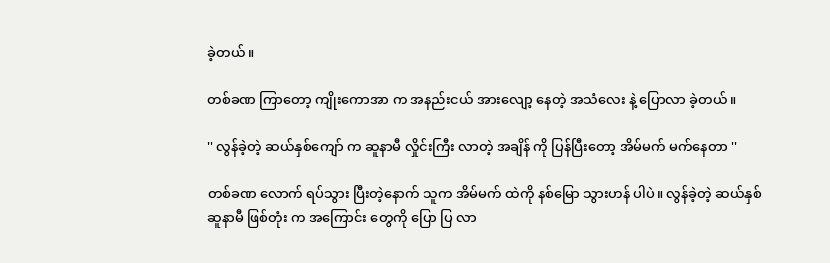ခဲ့တယ်။

တစ်ခဏ ကြာတော့ ကျိုးကောအာ က အနည်းငယ် အားလျော့ နေတဲ့ အသံလေး နဲ့ ပြောလာ ခဲ့တယ်။

'' လွန်ခဲ့တဲ့ ဆယ်နှစ်ကျော် က ဆူနာမီ လှိုင်းကြီး လာတဲ့ အချိန် ကို ပြန်ပြီးတော့ အိမ်မက် မက်နေတာ ''

တစ်ခဏ လောက် ရပ်သွား ပြီးတဲ့နောက် သူက အိမ်မက် ထဲကို နစ်မြော သွားဟန် ပါပဲ။ လွန်ခဲ့တဲ့ ဆယ်နှစ် ဆူနာမီ ဖြစ်တုံး က အကြောင်း တွေကို ပြော ပြ လာ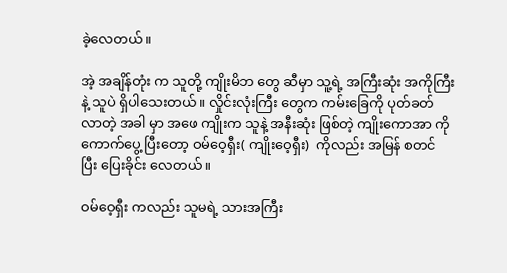ခဲ့လေတယ်။

အဲ့ အချိန်တုံး က သူတို့ ကျိုးမိဘ တွေ ဆီမှာ သူ့ရဲ့ အကြီးဆုံး အကိုကြီး နဲ့ သူပဲ ရှိပါသေးတယ်။ လှိုင်းလုံးကြီး တွေက ကမ်းခြေကို ပုတ်ခတ် လာတဲ့ အခါ မှာ အဖေ ကျိုးက သူနဲ့ အနီးဆုံး ဖြစ်တဲ့ ကျိုးကောအာ ကို ကောက်ပွေ့ ပြီးတော့ ဝမ်ဝေ့ရှီး( ကျိုးဝေ့ရှီး)  ကိုလည်း အမြန် စတင် ပြီး ပြေးခိုင်း လေတယ်။

ဝမ်ဝေ့ရှီး ကလည်း သူမရဲ့ သားအကြီး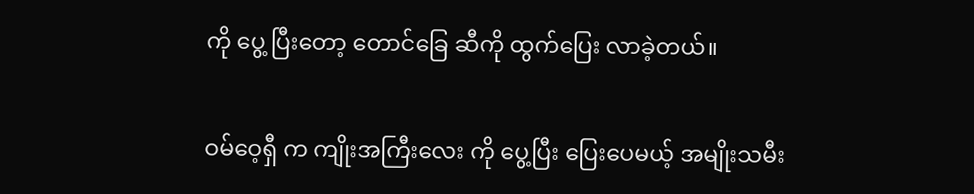ကို ပွေ့ ပြီးတော့ တောင်ခြေ ဆီကို ထွက်ပြေး လာခဲ့တယ်။

ဝမ်ဝေ့ရှီ က ကျိုးအကြီးလေး ကို ပွေ့ပြီး ပြေးပေမယ့် အမျိုးသမီး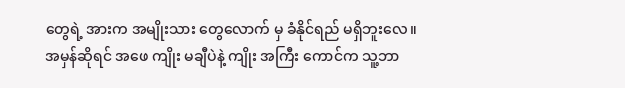တွေရဲ့ အားက အမျိုးသား တွေလောက် မှ ခံနိုင်ရည် မရှိဘူးလေ။ အမှန်ဆိုရင် အဖေ ကျိုး မချီပဲနဲ့ ကျိုး အကြီး ကောင်က သူ့ဘာ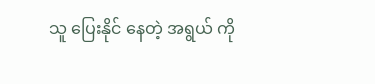သူ ပြေးနိုင် နေတဲ့ အရွယ် ကို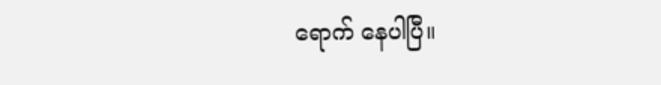ရောက် နေပါပြီ။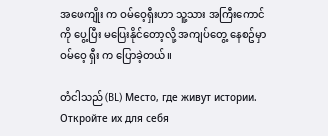အဖေကျိုး က ဝမ်ဝေ့ရှီးဟာ သူ့သား အကြီးကောင်ကို ပွေ့ပြီး မပြေးနိုင်တော့လို့ အကျပ်တွေ့ နေစဥ်မှာ ဝမ်ဝေ့ ရှီး က ပြောခဲ့တယ်။

တံငါသည် (BL) Место, где живут истории. Откройте их для себя